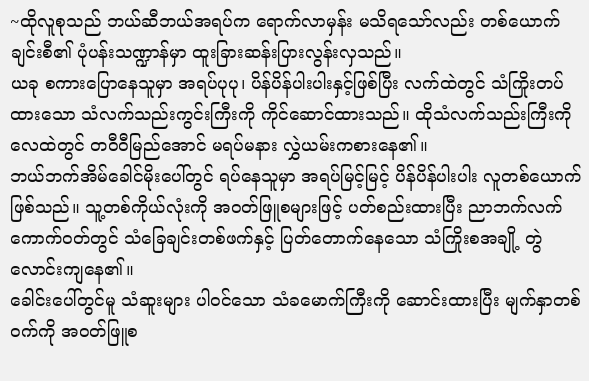~ထိုလူစုသည် ဘယ်ဆီဘယ်အရပ်က ရောက်လာမှန်း မသိရသော်လည်း တစ်ယောက်ချင်းစီ၏ ပုံပန်းသဏ္ဍာန်မှာ ထူးခြားဆန်းပြားလွန်းလှသည်။
ယခု စကားပြောနေသူမှာ အရပ်ပုပု၊ ပိန်ပိန်ပါးပါးနှင့်ဖြစ်ပြီး လက်ထဲတွင် သံကြိုးတပ်ထားသော သံလက်သည်းကွင်းကြီးကို ကိုင်ဆောင်ထားသည်။ ထိုသံလက်သည်းကြီးကို လေထဲတွင် တဝီဝီမြည်အောင် မရပ်မနား လွှဲယမ်းကစားနေ၏။
ဘယ်ဘက်အိမ်ခေါင်မိုးပေါ်တွင် ရပ်နေသူမှာ အရပ်မြင့်မြင့် ပိန်ပိန်ပါးပါး လူတစ်ယောက် ဖြစ်သည်။ သူ့တစ်ကိုယ်လုံးကို အဝတ်ဖြူစများဖြင့် ပတ်စည်းထားပြီး ညာဘက်လက်ကောက်ဝတ်တွင် သံခြေချင်းတစ်ဖက်နှင့် ပြတ်တောက်နေသော သံကြိုးစအချို့ တွဲလောင်းကျနေ၏။
ခေါင်းပေါ်တွင်မူ သံဆူးများ ပါဝင်သော သံခမောက်ကြီးကို ဆောင်းထားပြီး မျက်နှာတစ်ဝက်ကို အဝတ်ဖြူစ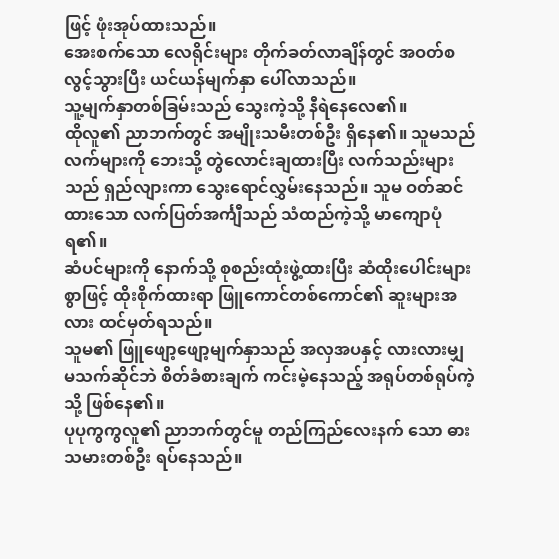ဖြင့် ဖုံးအုပ်ထားသည်။
အေးစက်သော လေရိုင်းများ တိုက်ခတ်လာချိန်တွင် အဝတ်စ လွင့်သွားပြီး ယင်ယန်မျက်နှာ ပေါ်လာသည်။
သူ့မျက်နှာတစ်ခြမ်းသည် သွေးကဲ့သို့ နီရဲနေလေ၏။
ထိုလူ၏ ညာဘက်တွင် အမျိုးသမီးတစ်ဦး ရှိနေ၏။ သူမသည် လက်များကို ဘေးသို့ တွဲလောင်းချထားပြီး လက်သည်းများသည် ရှည်လျားကာ သွေးရောင်လွှမ်းနေသည်။ သူမ ဝတ်ဆင်ထားသော လက်ပြတ်အင်္ကျီသည် သံထည်ကဲ့သို့ မာကျောပုံရ၏။
ဆံပင်များကို နောက်သို့ စုစည်းထုံးဖွဲ့ထားပြီး ဆံထိုးပေါင်းများစွာဖြင့် ထိုးစိုက်ထားရာ ဖြူကောင်တစ်ကောင်၏ ဆူးများအလား ထင်မှတ်ရသည်။
သူမ၏ ဖြူဖျော့ဖျော့မျက်နှာသည် အလှအပနှင့် လားလားမျှ မသက်ဆိုင်ဘဲ စိတ်ခံစားချက် ကင်းမဲ့နေသည့် အရုပ်တစ်ရုပ်ကဲ့သို့ ဖြစ်နေ၏။
ပုပုကွကွလူ၏ ညာဘက်တွင်မူ တည်ကြည်လေးနက် သော ဓားသမားတစ်ဦး ရပ်နေသည်။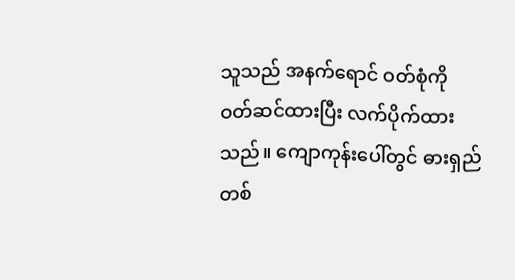သူသည် အနက်ရောင် ဝတ်စုံကို ဝတ်ဆင်ထားပြီး လက်ပိုက်ထားသည်။ ကျောကုန်းပေါ်တွင် ဓားရှည်တစ်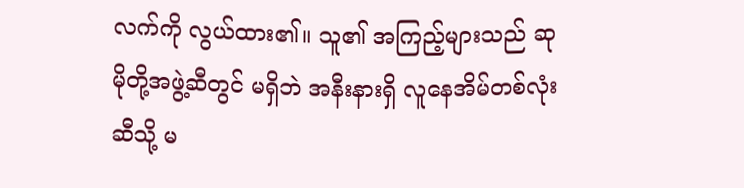လက်ကို လွယ်ထား၏။ သူ၏ အကြည့်များသည် ဆုမိုတို့အဖွဲ့ဆီတွင် မရှိဘဲ အနီးနားရှိ လူနေအိမ်တစ်လုံးဆီသို့ မ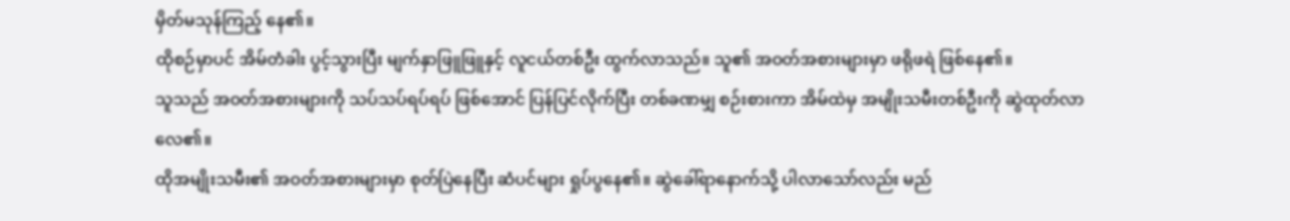မှိတ်မသုန်ကြည့် နေ၏။
ထိုစဉ်မှာပင် အိမ်တံခါး ပွင့်သွားပြီး မျက်နှာဖြူဖြူနှင့် လူငယ်တစ်ဦး ထွက်လာသည်။ သူ၏ အဝတ်အစားများမှာ ဖရိုဖရဲ ဖြစ်နေ၏။
သူသည် အဝတ်အစားများကို သပ်သပ်ရပ်ရပ် ဖြစ်အောင် ပြန်ပြင်လိုက်ပြီး တစ်ခဏမျှ စဉ်းစားကာ အိမ်ထဲမှ အမျိုးသမီးတစ်ဦးကို ဆွဲထုတ်လာလေ၏။
ထိုအမျိုးသမီး၏ အဝတ်အစားများမှာ စုတ်ပြဲနေပြီး ဆံပင်များ ရှုပ်ပွနေ၏။ ဆွဲခေါ်ရာနောက်သို့ ပါလာသော်လည်း မည်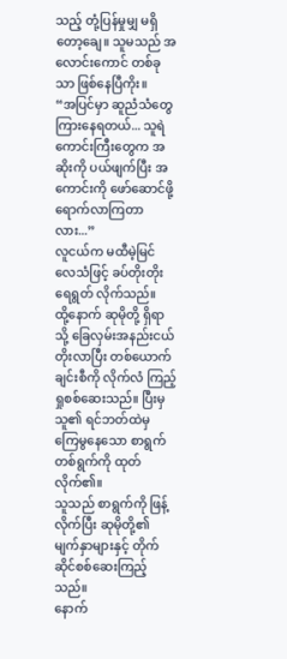သည့် တုံ့ပြန်မှုမျှ မရှိတော့ချေ။ သူမသည် အလောင်းကောင် တစ်ခုသာ ဖြစ်နေပြီကိုး။
“အပြင်မှာ ဆူညံသံတွေ ကြားနေရတယ်... သူရဲကောင်းကြီးတွေက အဆိုးကို ပယ်ဖျက်ပြီး အကောင်းကို ဖော်ဆောင်ဖို့ ရောက်လာကြတာလား...”
လူငယ်က မထီမဲ့မြင် လေသံဖြင့် ခပ်တိုးတိုး ရေရွတ် လိုက်သည်။
ထို့နောက် ဆုမိုတို့ ရှိရာသို့ ခြေလှမ်းအနည်းငယ် တိုးလာပြီး တစ်ယောက်ချင်းစီကို လိုက်လံ ကြည့်ရှုစစ်ဆေးသည်။ ပြီးမှ သူ၏ ရင်ဘတ်ထဲမှ ကြေမွနေသော စာရွက်တစ်ရွက်ကို ထုတ်လိုက်၏။
သူသည် စာရွက်ကို ဖြန့်လိုက်ပြီး ဆုမိုတို့၏ မျက်နှာများနှင့် တိုက်ဆိုင်စစ်ဆေးကြည့်သည်။
နောက်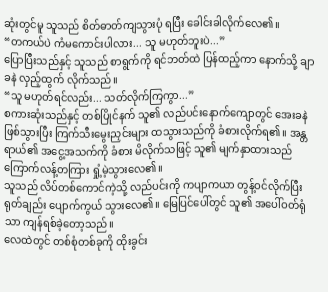ဆုံးတွင်မူ သူသည် စိတ်ဓာတ်ကျသွားပုံ ရပြီး ခေါင်းခါလိုက်လေ၏။
“တကယ်ပဲ ကံမကောင်းပါလား... သူ မဟုတ်ဘူးပဲ...”
ပြောပြီးသည်နှင့် သူသည် စာရွက်ကို ရင်ဘတ်ထဲ ပြန်ထည့်ကာ နောက်သို့ ချာခနဲ လှည့်ထွက် လိုက်သည်။
“သူ မဟုတ်ရင်လည်း... သတ်လိုက်ကြကွာ...”
စကားဆုံးသည်နှင့် တစ်ပြိုင်နက် သူ၏ လည်ပင်းနောက်ကျောတွင် အေးခနဲ ဖြစ်သွားပြီး ကြက်သီးမွေးညှင်းများ ထသွားသည်ကို ခံစားလိုက်ရ၏။ အန္တရာယ်၏ အငွေ့အသက်ကို ခံစား မိလိုက်သဖြင့် သူ၏ မျက်နှာထားသည် ကြောက်လန့်တကြား ရှုံ့မဲ့သွားလေ၏။
သူသည် လိပ်တစ်ကောင်ကဲ့သို့ လည်ပင်းကို ကပျာကယာ တွန့်ဝင်လိုက်ပြီး ရုတ်ချည်း ပျောက်ကွယ် သွားလေ၏။ မြေပြင်ပေါ်တွင် သူ၏ အပေါ်ဝတ်ရုံသာ ကျန်ရစ်ခဲ့တော့သည်။
လေထဲတွင် တစ်စုံတစ်ခုကို ထိုးခွင်း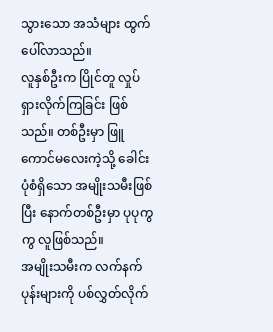သွားသော အသံများ ထွက်ပေါ်လာသည်။
လူနှစ်ဦးက ပြိုင်တူ လှုပ်ရှားလိုက်ကြခြင်း ဖြစ်သည်။ တစ်ဦးမှာ ဖြူကောင်မလေးကဲ့သို့ ခေါင်းပုံစံရှိသော အမျိုးသမီးဖြစ်ပြီး နောက်တစ်ဦးမှာ ပုပုကွကွ လူဖြစ်သည်။
အမျိုးသမီးက လက်နက်ပုန်းများကို ပစ်လွှတ်လိုက်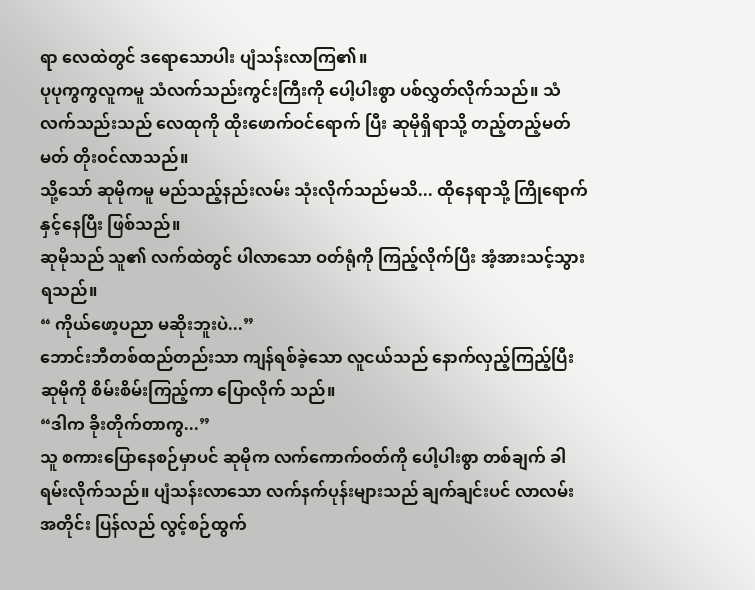ရာ လေထဲတွင် ဒရောသောပါး ပျံသန်းလာကြ၏။
ပုပုကွကွလူကမူ သံလက်သည်းကွင်းကြီးကို ပေါ့ပါးစွာ ပစ်လွှတ်လိုက်သည်။ သံလက်သည်းသည် လေထုကို ထိုးဖောက်ဝင်ရောက် ပြီး ဆုမိုရှိရာသို့ တည့်တည့်မတ်မတ် တိုးဝင်လာသည်။
သို့သော် ဆုမိုကမူ မည်သည့်နည်းလမ်း သုံးလိုက်သည်မသိ... ထိုနေရာသို့ ကြိုရောက်နှင့်နေပြီး ဖြစ်သည်။
ဆုမိုသည် သူ၏ လက်ထဲတွင် ပါလာသော ဝတ်ရုံကို ကြည့်လိုက်ပြီး အံ့အားသင့်သွားရသည်။
“ ကိုယ်ဖော့ပညာ မဆိုးဘူးပဲ...”
ဘောင်းဘီတစ်ထည်တည်းသာ ကျန်ရစ်ခဲ့သော လူငယ်သည် နောက်လှည့်ကြည့်ပြီး ဆုမိုကို စိမ်းစိမ်းကြည့်ကာ ပြောလိုက် သည်။
“ဒါက ခိုးတိုက်တာကွ...”
သူ စကားပြောနေစဉ်မှာပင် ဆုမိုက လက်ကောက်ဝတ်ကို ပေါ့ပါးစွာ တစ်ချက် ခါရမ်းလိုက်သည်။ ပျံသန်းလာသော လက်နက်ပုန်းများသည် ချက်ချင်းပင် လာလမ်းအတိုင်း ပြန်လည် လွင့်စဉ်ထွက်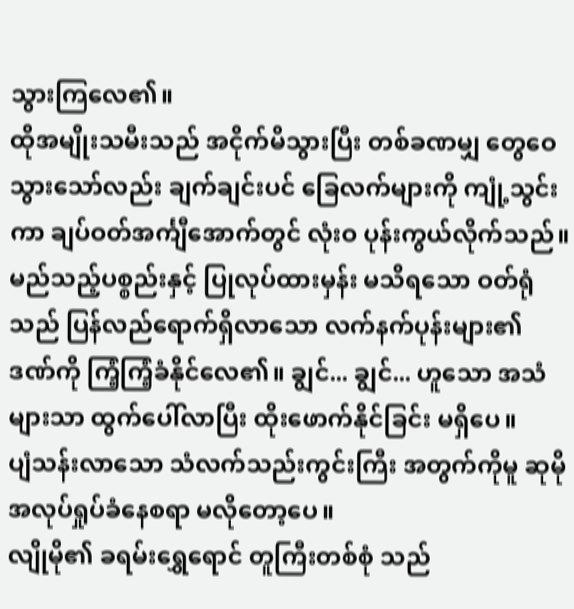သွားကြလေ၏။
ထိုအမျိုးသမီးသည် အငိုက်မိသွားပြီး တစ်ခဏမျှ တွေဝေသွားသော်လည်း ချက်ချင်းပင် ခြေလက်များကို ကျုံ့သွင်းကာ ချပ်ဝတ်အင်္ကျီအောက်တွင် လုံးဝ ပုန်းကွယ်လိုက်သည်။
မည်သည့်ပစ္စည်းနှင့် ပြုလုပ်ထားမှန်း မသိရသော ဝတ်ရုံသည် ပြန်လည်ရောက်ရှိလာသော လက်နက်ပုန်းများ၏ ဒဏ်ကို ကြံ့ကြံ့ခံနိုင်လေ၏။ ချွင်... ချွင်... ဟူသော အသံများသာ ထွက်ပေါ်လာပြီး ထိုးဖောက်နိုင်ခြင်း မရှိပေ။
ပျံသန်းလာသော သံလက်သည်းကွင်းကြီး အတွက်ကိုမူ ဆုမို အလုပ်ရှုပ်ခံနေစရာ မလိုတော့ပေ။
လျိုမို၏ ခရမ်းရွှေရောင် တူကြီးတစ်စုံ သည်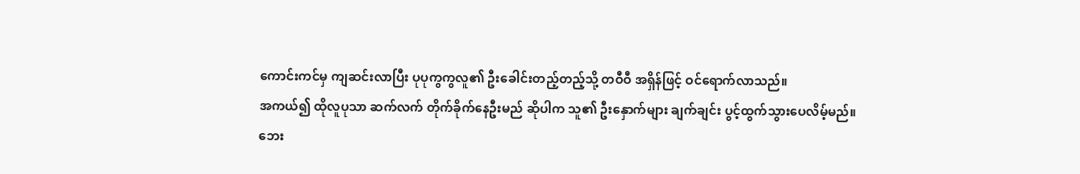ကောင်းကင်မှ ကျဆင်းလာပြီး ပုပုကွကွလူ၏ ဦးခေါင်းတည့်တည့်သို့ တဝီဝီ အရှိန်ဖြင့် ဝင်ရောက်လာသည်။
အကယ်၍ ထိုလူပုသာ ဆက်လက် တိုက်ခိုက်နေဦးမည် ဆိုပါက သူ၏ ဦးနှောက်များ ချက်ချင်း ပွင့်ထွက်သွားပေလိမ့်မည်။
ဘေး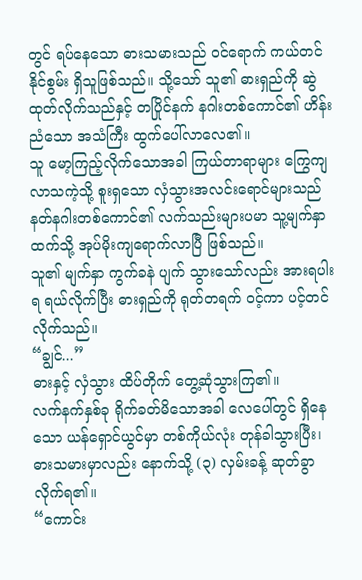တွင် ရပ်နေသော ဓားသမားသည် ဝင်ရောက် ကယ်တင်နိုင်စွမ်း ရှိသူဖြစ်သည်။ သို့သော် သူ၏ ဓားရှည်ကို ဆွဲထုတ်လိုက်သည်နှင့် တပြိုင်နက် နဂါးတစ်ကောင်၏ ဟိန်းညံသော အသံကြီး ထွက်ပေါ်လာလေ၏။
သူ မော့ကြည့်လိုက်သောအခါ ကြယ်တာရာများ ကြွေကျလာသကဲ့သို့ စူးရှသော လှံသွားအလင်းရောင်များသည် နတ်နဂါးတစ်ကောင်၏ လက်သည်းများပမာ သူ့မျက်နှာထက်သို့ အုပ်မိုးကျရောက်လာပြီ ဖြစ်သည်။
သူ၏ မျက်နှာ ကွက်ခနဲ ပျက် သွားသော်လည်း အားရပါးရ ရယ်လိုက်ပြီး ဓားရှည်ကို ရုတ်တရက် ဝင့်ကာ ပင့်တင်လိုက်သည်။
“ချွင်...”
ဓားနှင့် လှံသွား ထိပ်တိုက် တွေ့ဆုံသွားကြ၏။
လက်နက်နှစ်ခု ရိုက်ခတ်မိသောအခါ လေပေါ်တွင် ရှိနေသော ယန်ရှောင်ယွင်မှာ တစ်ကိုယ်လုံး တုန်ခါသွားပြီး၊ ဓားသမားမှာလည်း နောက်သို့ (၃) လှမ်းခန့် ဆုတ်ခွာလိုက်ရ၏။
“ကောင်း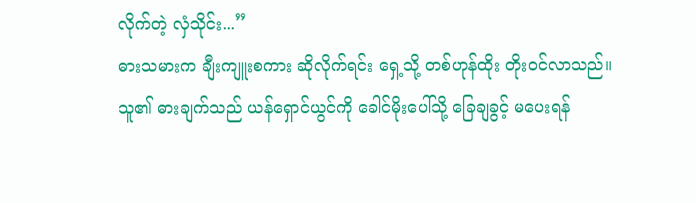လိုက်တဲ့ လှံသိုင်း...”
ဓားသမားက ချီးကျူးစကား ဆိုလိုက်ရင်း ရှေ့သို့ တစ်ဟုန်ထိုး တိုးဝင်လာသည်။
သူ၏ ဓားချက်သည် ယန်ရှောင်ယွင်ကို ခေါင်မိုးပေါ်သို့ ခြေချခွင့် မပေးရန်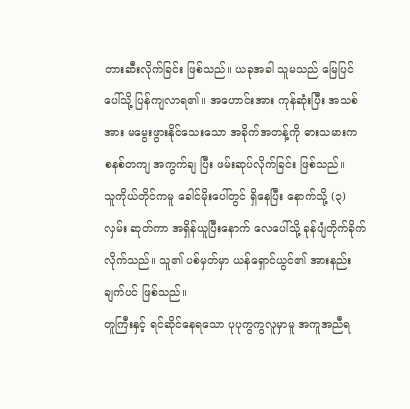တားဆီးလိုက်ခြင်း ဖြစ်သည်။ ယခုအခါ သူမသည် မြေပြင်ပေါ်သို့ ပြန်ကျလာရ၏။ အဟောင်းအား ကုန်ဆုံးပြီး အသစ်အား မမွေးဖွားနိုင်သေးသော အခိုက်အတန့်ကို ဓားသမားက စနစ်တကျ အကွက်ချ ပြီး ဖမ်းဆုပ်လိုက်ခြင်း ဖြစ်သည်။
သူကိုယ်တိုင်ကမူ ခေါင်မိုးပေါ်တွင် ရှိနေပြီး နောက်သို့ (၃) လှမ်း ဆုတ်ကာ အရှိန်ယူပြီးနောက် လေပေါ်သို့ ခုန်ပျံတိုက်ခိုက် လိုက်သည်။ သူ၏ ပစ်မှတ်မှာ ယန်ရှောင်ယွင်၏ အားနည်းချက်ပင် ဖြစ်သည်။
တူကြီးနှင့် ရင်ဆိုင်နေရသော ပုပုကွကွလူမှာမူ အကူအညီရ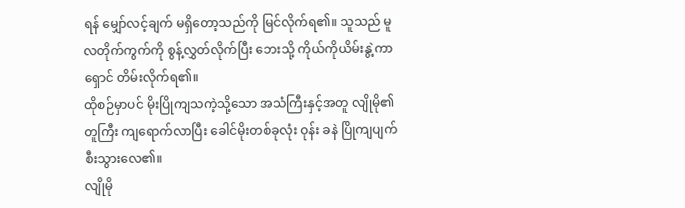ရန် မျှော်လင့်ချက် မရှိတော့သည်ကို မြင်လိုက်ရ၏။ သူသည် မူလတိုက်ကွက်ကို စွန့်လွှတ်လိုက်ပြီး ဘေးသို့ ကိုယ်ကိုယိမ်းနွဲ့ကာ ရှောင် တိမ်းလိုက်ရ၏။
ထိုစဉ်မှာပင် မိုးပြိုကျသကဲ့သို့သော အသံကြီးနှင့်အတူ လျိုမို၏ တူကြီး ကျရောက်လာပြီး ခေါင်မိုးတစ်ခုလုံး ဝုန်း ခနဲ ပြိုကျပျက်စီးသွားလေ၏။
လျိုမို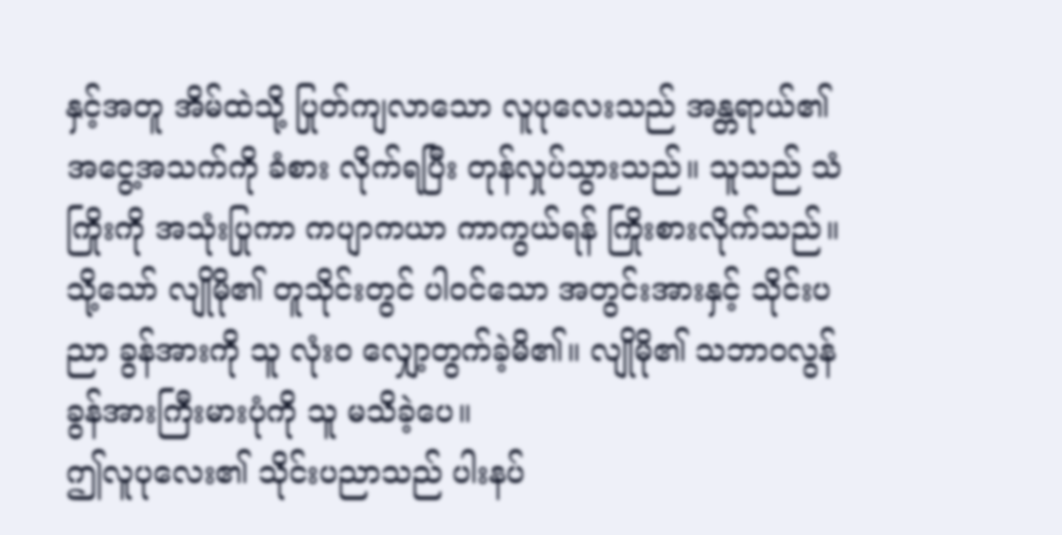နှင့်အတူ အိမ်ထဲသို့ ပြုတ်ကျလာသော လူပုလေးသည် အန္တရာယ်၏ အငွေ့အသက်ကို ခံစား လိုက်ရပြီး တုန်လှုပ်သွားသည်။ သူသည် သံကြိုးကို အသုံးပြုကာ ကပျာကယာ ကာကွယ်ရန် ကြိုးစားလိုက်သည်။
သို့သော် လျိုမို၏ တူသိုင်းတွင် ပါဝင်သော အတွင်းအားနှင့် သိုင်းပညာ ခွန်အားကို သူ လုံးဝ လျှော့တွက်ခဲ့မိ၏။ လျိုမို၏ သဘာဝလွန် ခွန်အားကြီးမားပုံကို သူ မသိခဲ့ပေ။
ဤလူပုလေး၏ သိုင်းပညာသည် ပါးနပ်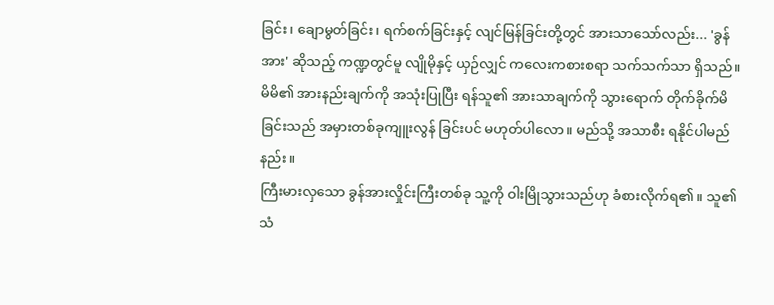ခြင်း၊ ချောမွတ်ခြင်း၊ ရက်စက်ခြင်းနှင့် လျင်မြန်ခြင်းတို့တွင် အားသာသော်လည်း... 'ခွန်အား' ဆိုသည့် ကဏ္ဍတွင်မူ လျိုမိုနှင့် ယှဉ်လျှင် ကလေးကစားစရာ သက်သက်သာ ရှိသည်။
မိမိ၏ အားနည်းချက်ကို အသုံးပြုပြီး ရန်သူ၏ အားသာချက်ကို သွားရောက် တိုက်ခိုက်မိခြင်းသည် အမှားတစ်ခုကျူးလွန် ခြင်းပင် မဟုတ်ပါလော။ မည်သို့ အသာစီး ရနိုင်ပါမည်နည်း။
ကြီးမားလှသော ခွန်အားလှိုင်းကြီးတစ်ခု သူ့ကို ဝါးမြိုသွားသည်ဟု ခံစားလိုက်ရ၏။ သူ၏ သံ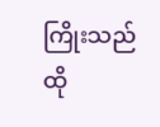ကြိုးသည် ထို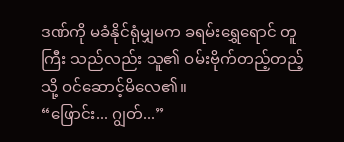ဒဏ်ကို မခံနိုင်ရုံမျှမက ခရမ်းရွှေရောင် တူကြီး သည်လည်း သူ၏ ဝမ်းဗိုက်တည့်တည့်သို့ ဝင်ဆောင့်မိလေ၏။
“ဖြောင်း... ဂျွတ်...”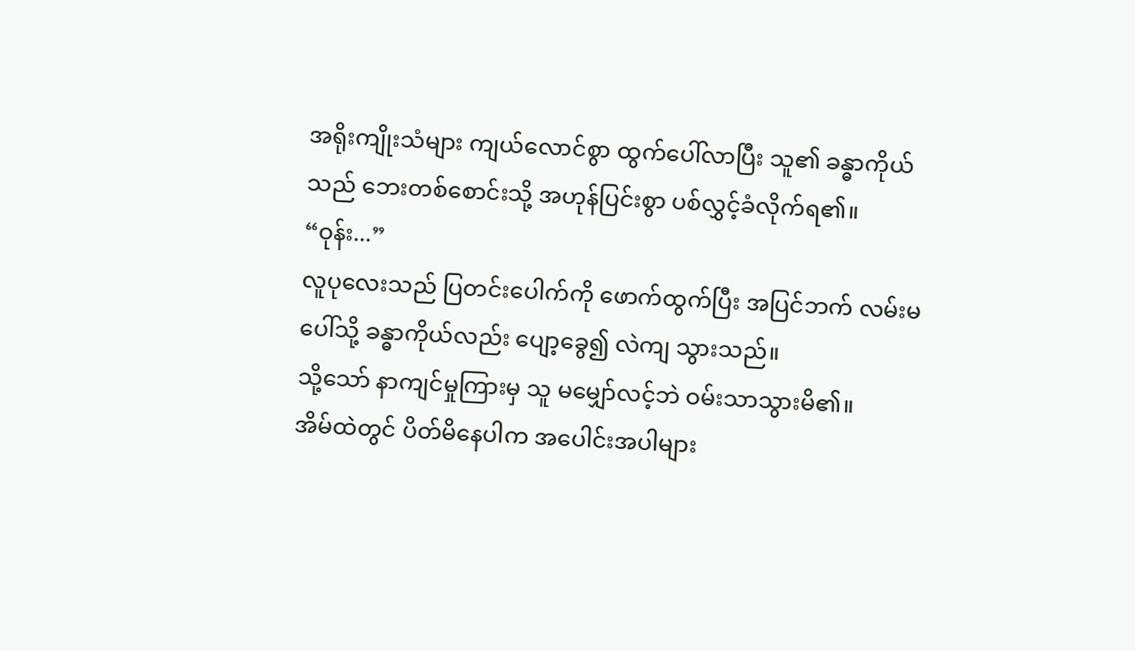အရိုးကျိုးသံများ ကျယ်လောင်စွာ ထွက်ပေါ်လာပြီး သူ၏ ခန္ဓာကိုယ်သည် ဘေးတစ်စောင်းသို့ အဟုန်ပြင်းစွာ ပစ်လွှင့်ခံလိုက်ရ၏။
“ဝုန်း...”
လူပုလေးသည် ပြတင်းပေါက်ကို ဖောက်ထွက်ပြီး အပြင်ဘက် လမ်းမပေါ်သို့ ခန္ဓာကိုယ်လည်း ပျော့ခွေ၍ လဲကျ သွားသည်။
သို့သော် နာကျင်မှုကြားမှ သူ မမျှော်လင့်ဘဲ ဝမ်းသာသွားမိ၏။
အိမ်ထဲတွင် ပိတ်မိနေပါက အပေါင်းအပါများ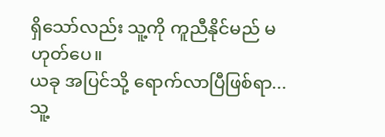ရှိသော်လည်း သူ့ကို ကူညီနိုင်မည် မဟုတ်ပေ။
ယခု အပြင်သို့ ရောက်လာပြီဖြစ်ရာ... သူ့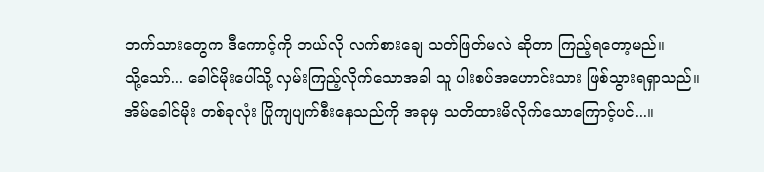ဘက်သားတွေက ဒီကောင့်ကို ဘယ်လို လက်စားချေ သတ်ဖြတ်မလဲ ဆိုတာ ကြည့်ရတော့မည်။
သို့သော်... ခေါင်မိုးပေါ်သို့ လှမ်းကြည့်လိုက်သောအခါ သူ ပါးစပ်အဟောင်းသား ဖြစ်သွားရရှာသည်။
အိမ်ခေါင်မိုး တစ်ခုလုံး ပြိုကျပျက်စီးနေသည်ကို အခုမှ သတိထားမိလိုက်သောကြောင့်ပင်...။